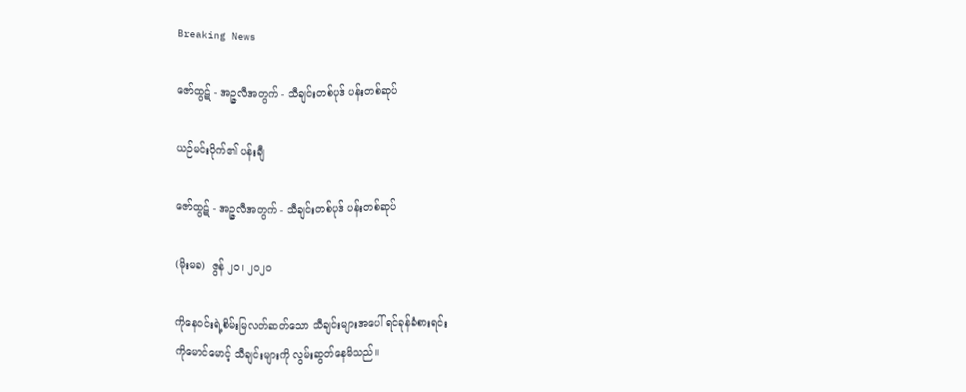Breaking News

ဇော်ထွဋ် - အဉ္ဇလီအတွက် - သီချင်းတစ်ပုဒ် ပန်းတစ်ဆုပ်

ယဉ်မင်းပိုက်၏ ပန်းချီ

ဇော်ထွဋ် - အဉ္ဇလီအတွက် - သီချင်းတစ်ပုဒ် ပန်းတစ်ဆုပ်

(မိုးမခ)  ဇွန် ၂၀၊ ၂၀၂၀

ကိုနေဝင်းရဲ့စိမ်းမြလတ်ဆတ်သော သီချင်းများအပေါ် ရင်ခုန်ခံစားရင်း
ကိုမောင်မောင့် သီချင်းများကို လွမ်းဆွတ်နေမိသည်။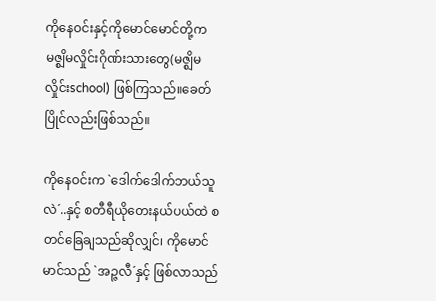ကိုနေဝင်းနှင့်ကိုမောင်မောင်တို့က မဇ္စျိမလှိုင်းဂိုဏ်းသားတွေ(မဇ္ဈိမလှိုင်းschool) ဖြစ်ကြသည်။ခေတ်ပြိုင်လည်းဖြစ်သည်။

ကိုနေဝင်းက `ဒေါက်ဒေါက်ဘယ်သူလဲ´..နှင့် စတီရီယိုတေးနယ်ပယ်ထဲ စတင်ခြေချသည်ဆိုလျှင်၊ ကိုမောင်မာင်သည် `အဉ္ဇလီ´နှင့် ဖြစ်လာသည်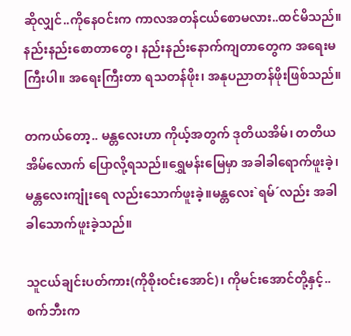ဆိုလျှင်..ကိုနေဝင်းက ကာလအတန်ငယ်စောမလား..ထင်မိသည်။နည်းနည်းစောတာတွေ၊ နည်းနည်းနောက်ကျတာတွေက အရေးမကြီးပါ။ အရေးကြီးတာ ရသတန်ဖိုး၊ အနုပညာတန်ဖိုးဖြစ်သည်။

တကယ်တော့.. မန္တလေးဟာ ကိုယ့်အတွက် ဒုတိယအိမ်၊ တတိယအိမ်လောက် ပြောလို့ရသည်။ရွှေမန်းမြေမှာ အခါခါရောက်ဖူးခဲ့၊ မန္တလေးကျုံးရေ လည်းသောက်ဖူးခဲ့။မန္တလေး`ရမ်´လည်း အခါခါသောက်ဖူးခဲ့သည်။

သူငယ်ချင်းပတ်ကား(ကိုစိုးဝင်းအောင်)၊ ကိုမင်းအောင်တို့နှင့်..စက်ဘီးက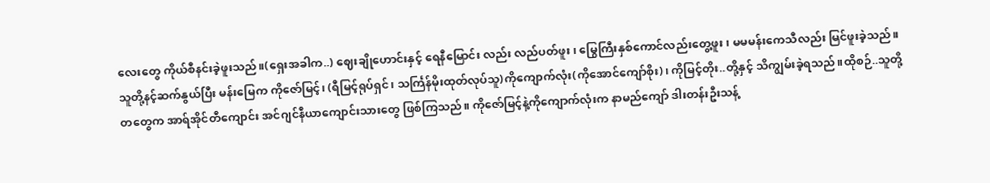လေးတွေ ကိုယ်စီနင်းခဲ့ဖူးသည်။(ရှေးအခါက..) ဈေးချိုဟောင်းနှင့် ရေနီမြောင်း လည်း လည်ပတ်ဖူး၊ မြွေကြီးနှစ်ကောင်လည်းတွေ့ဖူး၊ မမမန်းကေသီလည်း မြင်ဖူးခဲ့သည်။သူတို့နင့်ဆက်နွယ်ပြီး မန်းမြေက ကိုဇော်မြင့်၊ (ရီမြင့်ရုပ်ရှင်၊ သင်္ကြန်မိုးထုတ်လုပ်သူ)ကိုကျောက်လုံး(ကိုအောင်ကျော်စိုး)၊ ကိုမြင့်တိုး..တို့နှင့် သိကျွမ်းခဲ့ရသည်။ထိုစဉ်..သူတို့တတွေက အာရ်အိုင်တီကျောင်း အင်ဂျင်နီယာကျောင်းသားတွေ ဖြစ်ကြသည်။ ကိုဇော်မြင့်နဲ့ကိုကျောက်လုံးက နာမည်ကျော် ဒါးတန်းဦးသန့်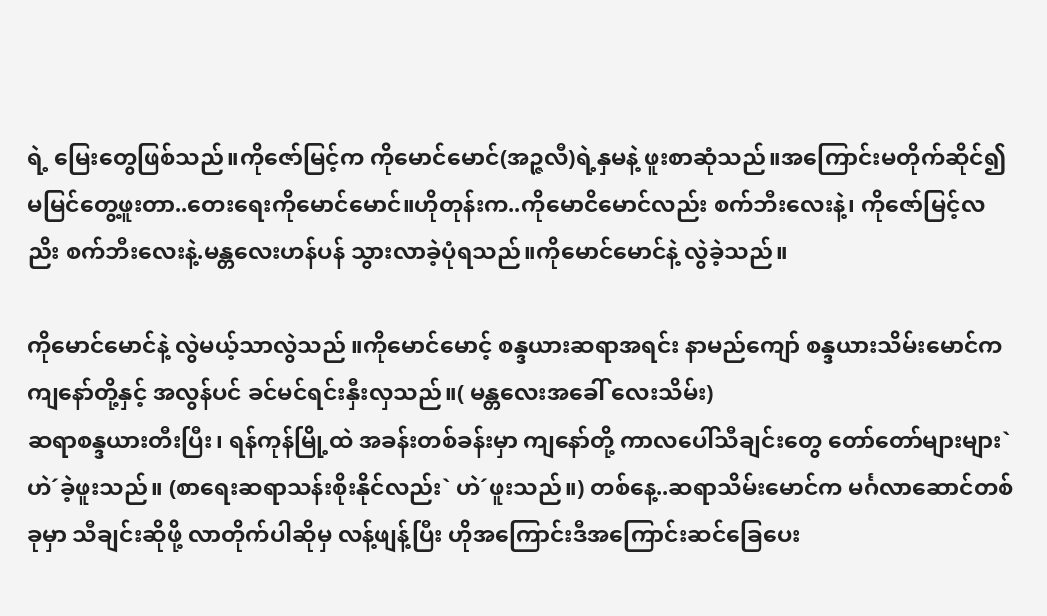ရဲ့ မြေးတွေဖြစ်သည်။ကိုဇော်မြင့်က ကိုမောင်မောင်(အဉ္ဇလီ)ရဲ့နှမနဲ့ ဖူးစာဆုံသည်။အကြောင်းမတိုက်ဆိုင်၍ မမြင်တွေ့ဖူးတာ..တေးရေးကိုမောင်မောင်။ဟိုတုန်းက..ကိုမောငိမောင်လည်း စက်ဘီးလေးနဲ့၊ ကိုဇော်မြင့်လညိး စက်ဘီးလေးနဲ့.မန္တလေးဟန်ပန် သွားလာခဲ့ပုံရသည်။ကိုမောင်မောင်နဲ့ လွဲခဲ့သည်။

ကိုမောင်မောင်နဲ့ လွဲမယ့်သာလွဲသည် ။ကိုမောင်မောင့် စန္ဒယားဆရာအရင်း နာမည်ကျော် စန္ဒယားသိမ်းမောင်က ကျနော်တို့နှင့် အလွန်ပင် ခင်မင်ရင်းနှီးလှသည်။( မန္တလေးအခေါ် လေးသိမ်း)
ဆရာစန္ဒယားတီးပြီး၊ ရန်ကုန်မြို့ထဲ အခန်းတစ်ခန်းမှာ ကျနော်တို့ ကာလပေါ်သီချင်းတွေ တော်တော်များများ`ဟဲ´ခဲ့ဖူးသည်။ (စာရေးဆရာသန်းစိုးနိုင်လည်း` ဟဲ´ဖူးသည်။) တစ်နေ့..ဆရာသိမ်းမောင်က မင်္ဂလာဆောင်တစ်ခုမှာ သီချင်းဆိုဖို့ လာတိုက်ပါဆိုမှ လန့်ဖျန့်ပြီး ဟိုအကြောင်းဒီအကြောင်းဆင်ခြေပေး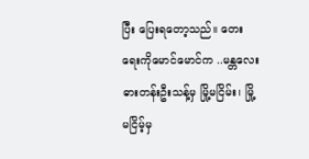ပြီး ပြေးရတော့သည်။ တေးရေးကိုမောင်မောင်က ..မန္တလေးဓားတန်းဦးသန့်မှ မြို့မငြိမ်း၊ မြို့မငြိမ့်မှ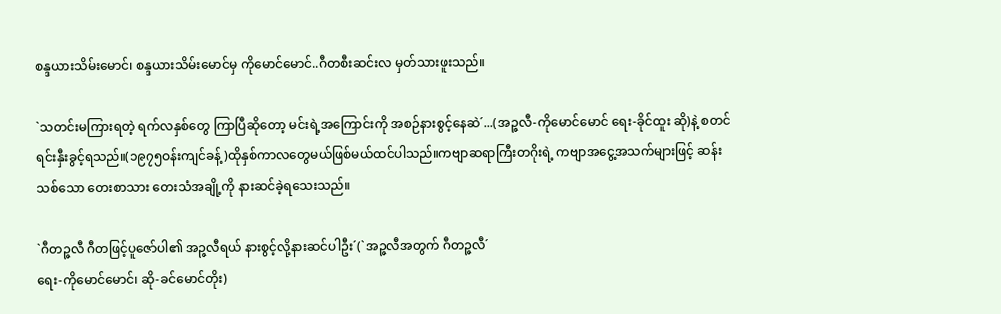စန္ဒယားသိမ်းမောင်၊ စန္ဒယားသိမ်းမောင်မှ ကိုမောင်မောင်..ဂီတစီးဆင်းလ မှတ်သားဖူးသည်။

`သတင်းမကြားရတဲ့ ရက်လနှစ်တွေ ကြာပြီဆိုတော့ မင်းရဲ့အကြောင်းကို အစဉ်နားစွင့်နေဆဲ´...(အဉ္ဇလီ-ကိုမောင်မောင် ရေး-ခိုင်ထူး ဆို)နဲ့ စတင်ရင်းနှီးခွင့်ရသည်။(၁၉၇၅ဝန်းကျင်ခန့်)ထိုနှစ်ကာလတွေမယ်ဖြစ်မယ်ထင်ပါသည်။ကဗျာဆရာကြီးတဂိုးရဲ့ ကဗျာအငွေ့အသက်များဖြင့် ဆန်းသစ်သော တေးစာသား တေးသံအချို့ကို နားဆင်ခဲ့ရသေးသည်။

`ဂီတဉ္ဇလီ ဂီတဖြင့်ပူဇော်ပါ၏ အဉ္ဇလီရယ် နားစွင့်လို့နားဆင်ပါဦး´(`အဉ္ဇလီအတွက် ဂီတဉ္ဇလီ´
ရေး-ကိုမောင်မောင်၊ ဆို-ခင်မောင်တိုး)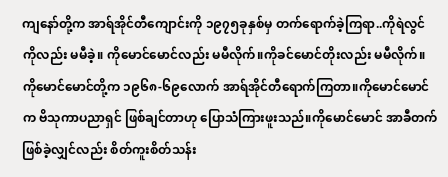ကျနော်တို့က အာရ်အိုင်တီကျောင်းကို ၁၉၇၅ခုနှစ်မှ တက်ရောက်ခဲ့ကြရာ..ကိုရဲလွင်ကိုလည်း မမီခဲ့။ ကိုမောင်မောင်လည်း မမီလိုက်။ကိုခင်မောင်တိုးလည်း မမီလိုက်။ကိုမောင်မောင်တို့က ၁၉၆၈-၆၉လောက် အာရ်အိုင်တီရောက်ကြတာ။ကိုမောင်မောင်က ဗိသုကာပညာရှင် ဖြစ်ချင်တာဟု ပြောသံကြားဖူးသည်။ကိုမောင်မောင် အာခီတက် ဖြစ်ခဲ့လျှင်လည်း စိတ်ကူးစိတ်သန်း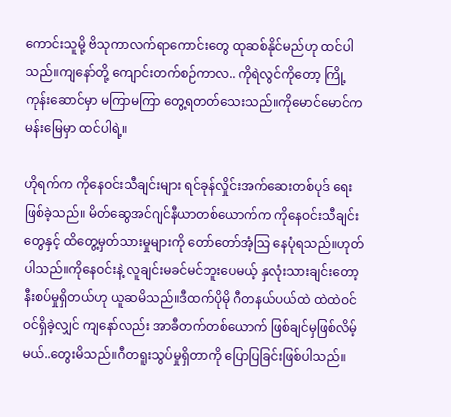ကောင်းသူမို့ ဗိသုကာလက်ရာကောင်းတွေ ထုဆစ်နိုင်မည်ဟု ထင်ပါသည်။ကျနော်တို့ ကျောင်းတက်စဉ်ကာလ.. ကိုရဲလွင်ကိုတော့ ကြို့ကုန်းဆောင်မှာ မကြာမကြာ တွေ့ရတတ်သေးသည်။ကိုမောင်မောင်က မန်းမြေမှာ ထင်ပါရဲ့။

ဟိုရက်က ကိုနေဝင်းသီချင်းများ ရင်ခုန်လှိုင်းအက်ဆေးတစ်ပုဒ် ရေးဖြစ်ခဲ့သည်။ မိတ်ဆွေအင်ဂျင်နီယာတစ်ယောက်က ကိုနေဝင်းသီချင်းတွေနှင့် ထိတွေ့မှတ်သားမှုများကို တော်တော်အံ့သြ နေပုံရသည်။ဟုတ်ပါသည်။ကိုနေဝင်းနဲ့ လူချင်းမခင်မင်ဘူးပေမယ့် နှလုံးသားချင်းတော့ နီးစပ်မှုရှိတယ်ဟု ယူဆမိသည်။ဒီထက်ပိုမို ဂီတနယ်ပယ်ထဲ ထဲထဲဝင်ဝင်ရှိခဲ့လျှင် ကျနော်လည်း အာခီတက်တစ်ယောက် ဖြစ်ချင်မှဖြစ်လိမ့်မယ်..တွေးမိသည်။ဂီတရူးသွပ်မှုရှိတာကို ပြောပြခြင်းဖြစ်ပါသည်။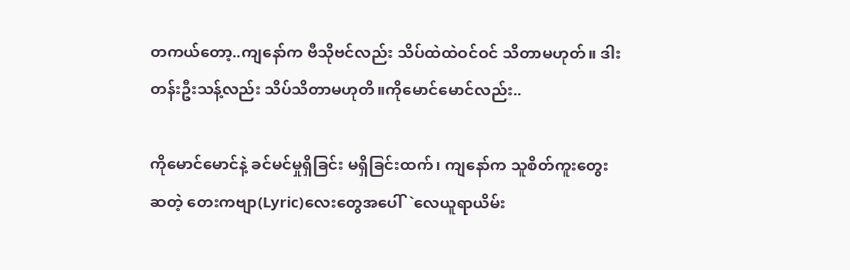တကယ်တော့..ကျနော်က ဗီသိုဗင်လည်း သိပ်ထဲထဲဝင်ဝင် သိတာမဟုတ်။ ဒါးတန်းဦးသန့်လည်း သိပ်သိတာမဟုတိ။ကိုမောင်မောင်လည်း..

ကိုမောင်မောင်နဲ့ ခင်မင်မှုရှိခြင်း မရှိခြင်းထက်၊ ကျနော်က သူစိတ်ကူးတွေးဆတဲ့ တေးကဗျာ(Lyric)လေးတွေအပေါ်`လေယူရာယိမ်း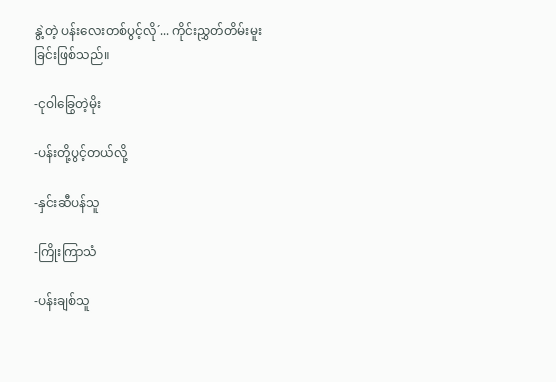နွဲ့တဲ့ ပန်းလေးတစ်ပွင့်လို´... ကိုင်းညွှတ်တိမ်းမူးခြင်းဖြစ်သည်။

-ငုဝါခြွေတဲ့မိုး

-ပန်းတို့ပွင့်တယ်လို့

-နှင်းဆီပန်သူ

-ကြိုးကြာသံ

-ပန်းချစ်သူ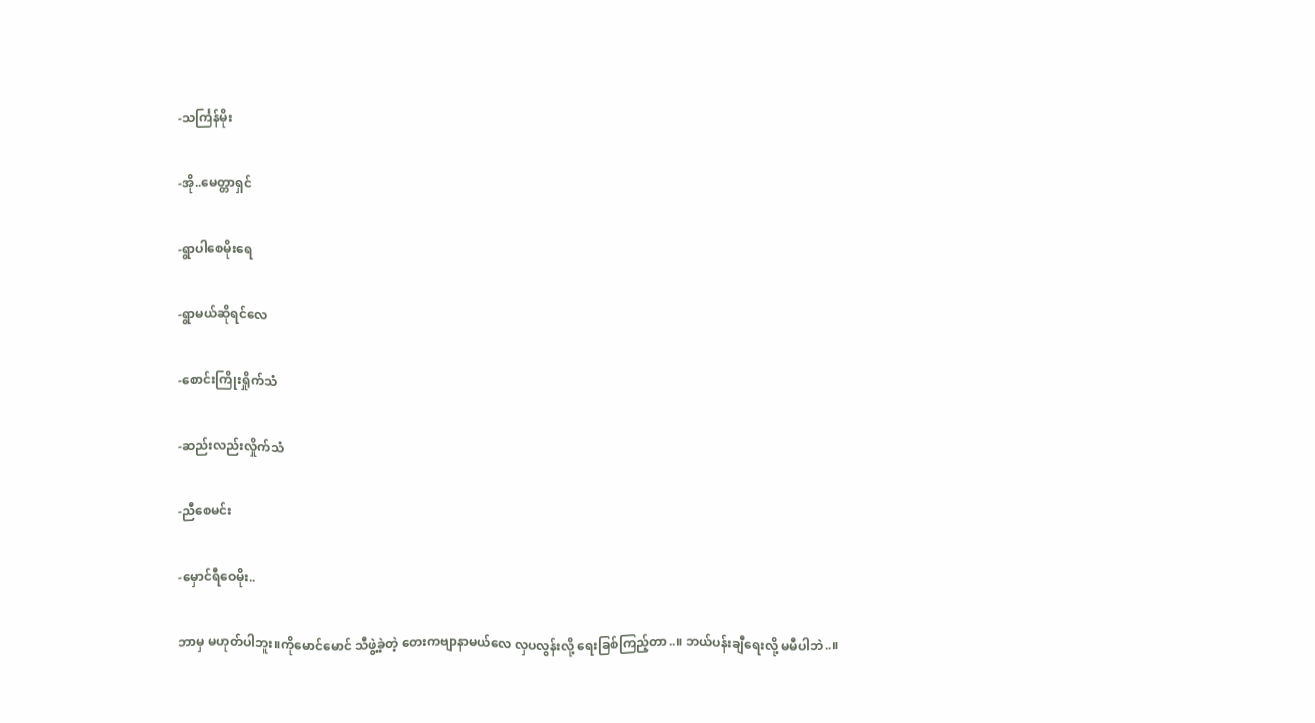-သင်္ကြန်မိုး

-အို..မေတ္တာရှင်

-ရွာပါစေမိုးရေ

-ရွာမယ်ဆိုရင်လေ

-စောင်းကြိုးရှိုက်သံ

-ဆည်းလည်းလှိုက်သံ

-ညီစေမင်း

-မှောင်ရီဝေမိုး..

ဘာမှ မဟုတ်ပါဘူး။ကိုမောင်မောင် သီဖွဲ့ခဲ့တဲ့ တေးကဗျာနာမယ်လေ လှပလွန်းလို့ ရေးခြစ်ကြည့်တာ..။ ဘယ်ပန်းချီရေးလို့ မမီပါဘဲ..။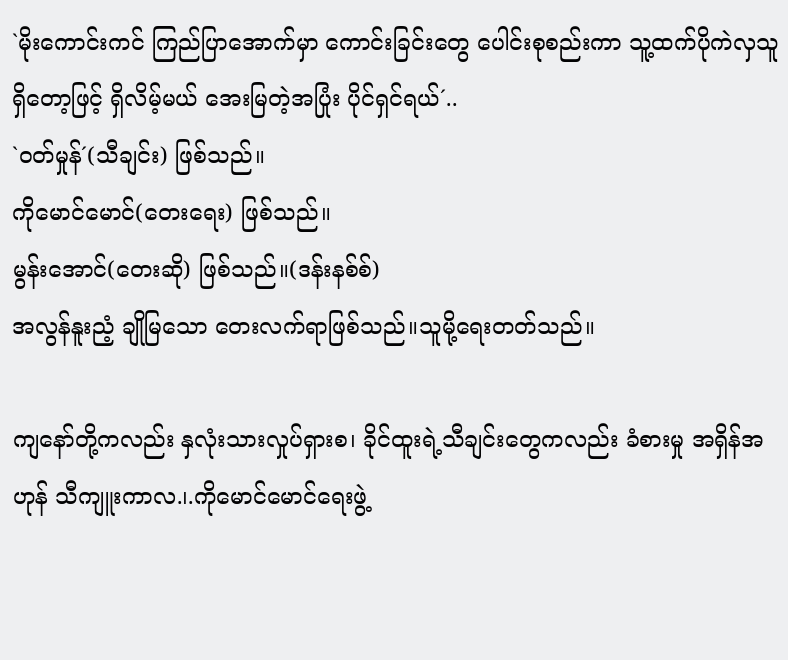`မိုးကောင်းကင် ကြည်ပြာအောက်မှာ ကောင်းခြင်းတွေ ပေါင်းစုစည်းကာ သူ့ထက်ပိုကဲလှသူ ရှိတော့ဖြင့် ရှိလိမ့်မယ် အေးမြတဲ့အပြုံး ပိုင်ရှင်ရယ်´..
`ဝတ်မှုန်´(သီချင်း) ဖြစ်သည်။
ကိုမောင်မောင်(တေးရေး) ဖြစ်သည်။
မွန်းအောင်(တေးဆို) ဖြစ်သည်။(ဒန်းနစ်စ်)
အလွန်နူးညံ့ ချိုမြသော တေးလက်ရာဖြစ်သည်။သူမို့ရေးတတ်သည်။

ကျနော်တို့ကလည်း နှလုံးသားလှုပ်ရှားစ၊ ခိုင်ထူးရဲ့သီချင်းတွေကလည်း ခံစားမှု အရှိန်အဟုန် သီကျူးကာလ.၊.ကိုမောင်မောင်ရေးဖွဲ့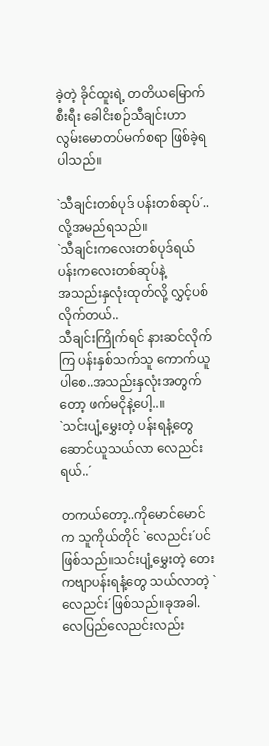ခဲ့တဲ့ ခိုင်ထူးရဲ့ တတိယမြောက်စီးရီး ခေါငိးစဉ်သီချင်းဟာ လွမ်းမောတပ်မက်စရာ ဖြစ်ခဲ့ရပါသည်။

`သီချင်းတစ်ပုဒ် ပန်းတစ်ဆုပ်´..လို့အမည်ရသည်။
`သီချင်းကလေးတစ်ပုဒ်ရယ် ပန်းကလေးတစ်ဆုပ်နဲ့
အသည်းနှလုံးထုတ်လို့ လွှင့်ပစ်လိုက်တယ်..
သီချင်းကြိုက်ရင် နားဆင်လိုက်ကြ ပန်းနှစ်သက်သူ ကောက်ယူပါစေ..အသည်းနှလုံးအတွက်တော့ ဖက်မငိုနဲ့ပေါ့..။
`သင်းပျံ့မွှေးတဲ့ ပန်းရနံ့တွေ ဆောင်ယူသယ်လာ လေညင်းရယ်..´

တကယ်တော့..ကိုမောင်မောင်က သူကိုယ်တိုင် `လေညင်း´ပင်ဖြစ်သည်။သင်းပျံ့မွှေးတဲ့ တေးကဗျာပန်းရနံ့တွေ သယ်လာတဲ့ `လေညင်း´ဖြစ်သည်။ခုအခါ.လေပြည်လေညင်းလည်း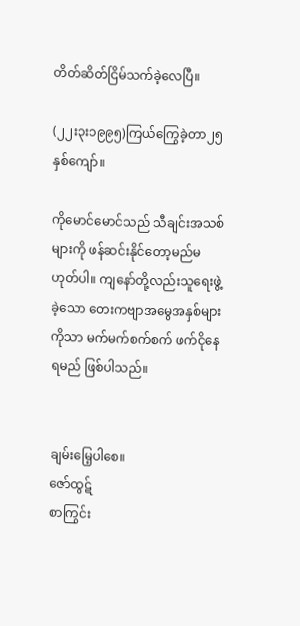တိတ်ဆိတ်ငြိမ်သက်ခဲ့လေပြီ။

(၂၂း၃း၁၉၉၅)ကြယ်ကြွေခဲ့တာ၂၅နှစ်ကျော်။

ကိုမောင်မောင်သည် သီချင်းအသစ်များကို ဖန်ဆင်းနိုင်တော့မည်မဟုတ်ပါ။ ကျနော်တို့လည်းသူရေးဖွဲ့ခဲ့သော တေးကဗျာအမွေအနှစ်များကိုသာ မက်မက်စက်စက် ဖက်ငိုနေရမည် ဖြစ်ပါသည်။


ချမ်းမြေ့ပါစေ။
ဇော်ထွဋ်
စာကြွင်း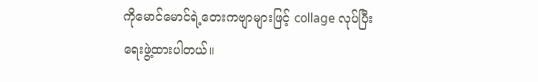ကိုမောင်မောင်ရဲ့တေးကဗျာများဖြင့် collage လုပ်ပြီး ရေးဖွဲ့ထားပါတယ်။